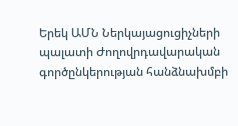Երեկ ԱՄՆ Ներկայացուցիչների պալատի Ժողովրդավարական գործընկերության հանձնախմբի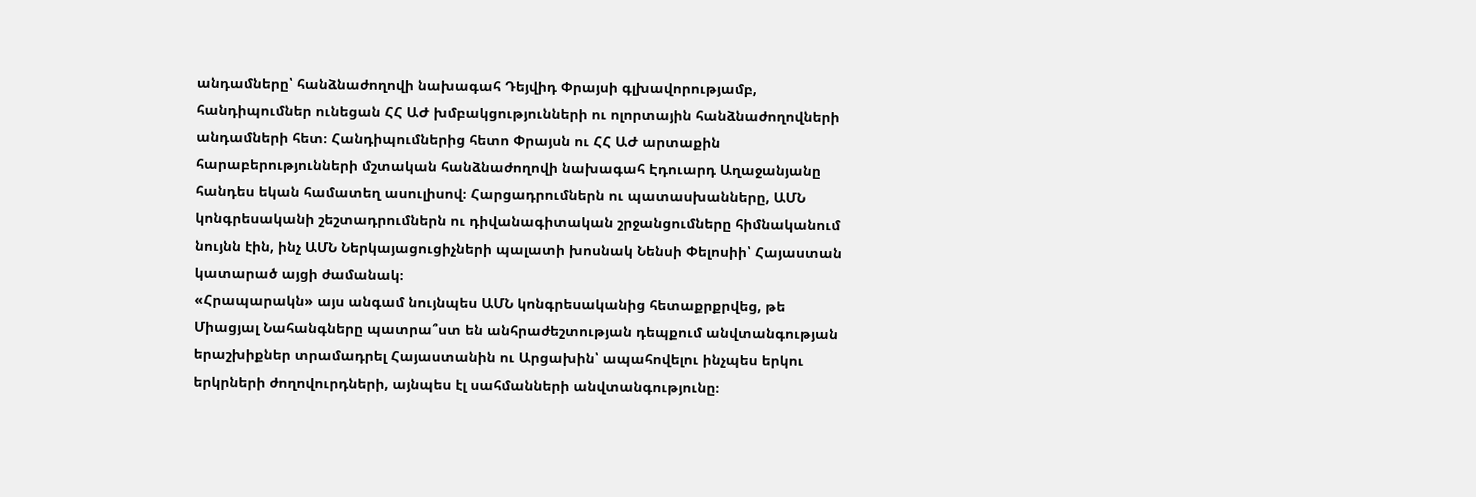անդամները՝ հանձնաժողովի նախագահ Դեյվիդ Փրայսի գլխավորությամբ, հանդիպումներ ունեցան ՀՀ ԱԺ խմբակցությունների ու ոլորտային հանձնաժողովների անդամների հետ։ Հանդիպումներից հետո Փրայսն ու ՀՀ ԱԺ արտաքին հարաբերությունների մշտական հանձնաժողովի նախագահ Էդուարդ Աղաջանյանը հանդես եկան համատեղ ասուլիսով։ Հարցադրումներն ու պատասխանները, ԱՄՆ կոնգրեսականի շեշտադրումներն ու դիվանագիտական շրջանցումները հիմնականում նույնն էին, ինչ ԱՄՆ Ներկայացուցիչների պալատի խոսնակ Նենսի Փելոսիի՝ Հայաստան կատարած այցի ժամանակ։
«Հրապարակն» այս անգամ նույնպես ԱՄՆ կոնգրեսականից հետաքրքրվեց, թե Միացյալ Նահանգները պատրա՞ստ են անհրաժեշտության դեպքում անվտանգության երաշխիքներ տրամադրել Հայաստանին ու Արցախին՝ ապահովելու ինչպես երկու երկրների ժողովուրդների, այնպես էլ սահմանների անվտանգությունը։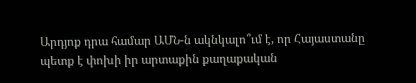Արդյոք դրա համար ԱՄՆ-ն ակնկալո՞ւմ է, որ Հայաստանը պետք է փոխի իր արտաքին քաղաքական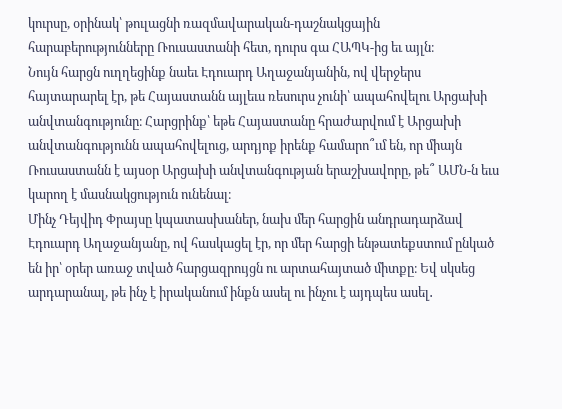կուրսը, օրինակ՝ թուլացնի ռազմավարական-դաշնակցային հարաբերությունները Ռուսաստանի հետ, դուրս գա ՀԱՊԿ-ից եւ այլն։
Նույն հարցն ուղղեցինք նաեւ Էդուարդ Աղաջանյանին, ով վերջերս հայտարարել էր, թե Հայաստանն այլեւս ռեսուրս չունի՝ ապահովելու Արցախի անվտանգությունը։ Հարցրինք՝ եթե Հայաստանը հրաժարվում է Արցախի անվտանգությունն ապահովելուց, արդյոք իրենք համարո՞ւմ են, որ միայն Ռուսաստանն է այսօր Արցախի անվտանգության երաշխավորը, թե՞ ԱՄՆ-ն եւս կարող է մասնակցություն ունենալ։
Մինչ Դեյվիդ Փրայսը կպատասխաներ, նախ մեր հարցին անդրադարձավ Էդուարդ Աղաջանյանը, ով հասկացել էր, որ մեր հարցի ենթատեքստում ընկած են իր՝ օրեր առաջ տված հարցազրույցն ու արտահայտած միտքը։ Եվ սկսեց արդարանալ, թե ինչ է իրականում ինքն ասել ու ինչու է այդպես ասել․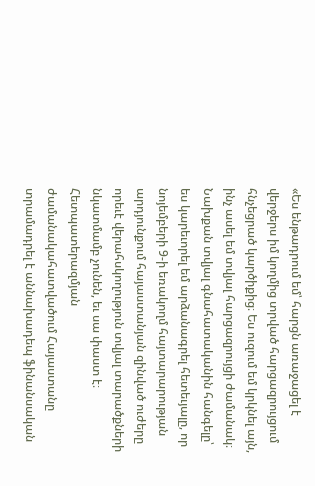«Ես ենթադրում եմ՝ հարցն առաջացել է վերջերս իմ կողմից տրված հարցազրույցում հնչեցրած կարծիքից։ Ես ուզում եմ կրկնել այն, ինչ ասել եմ տվյալ հարցազրույցի ժամանակ։ Նախքան տվյալ գնահատականին հանգելը՝ ես կարեւորել եմ արձանագրել հետեւյալը, որ նոյեմբերի 9-ի եռակողմ հայտարարության արդյունքում հայաստանյան զինված ուժերը որեւէ վերահսկողություն տվյալ տարածքների նկատմամբ չունեն, եւ սա փաստ է։ Հետպատերազմյան ժամանակահատվածում Հայաստանը տրամադրել է աննախադեպ ֆինանսական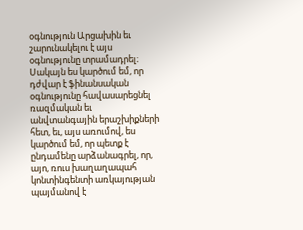օգնություն Արցախին եւ շարունակելու է այս օգնությունը տրամադրել։ Սակայն ես կարծում եմ, որ դժվար է ֆինանսական օգնությունը հավասարեցնել ռազմական եւ անվտանգային երաշխիքների հետ, եւ, այս առումով, ես կարծում եմ, որ պետք է ընդամենը արձանագրել, որ, այո, ռուս խաղաղապահ կոնտինգենտի առկայության պայմանով է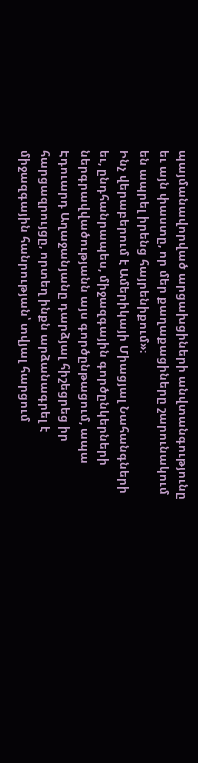պայմանավորված արցախցիների անվտանգությունը եւ այն փաստը, որ մեր քաղաքացիները շարունակում են ապրել իրենց հայրենիքում»։
Ինչ վերաբերում է Ամերիկայի Միացյալ Նահանգների եւ, ընդհանրապես, միջազգային գործընկերների ներգրավվածությանն այս գործընթացում, ապա Էդուարդ Աղաջանյանը դարձյալ հիշեցրեց իր հարցազրույցը, որտեղ ինքն արձանագրել է միջազգային հանրության՝ տվյալ հարցում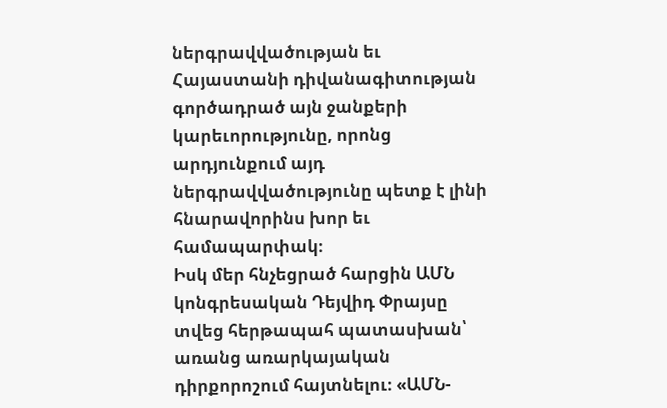ներգրավվածության եւ Հայաստանի դիվանագիտության գործադրած այն ջանքերի կարեւորությունը, որոնց արդյունքում այդ ներգրավվածությունը պետք է լինի հնարավորինս խոր եւ համապարփակ։
Իսկ մեր հնչեցրած հարցին ԱՄՆ կոնգրեսական Դեյվիդ Փրայսը տվեց հերթապահ պատասխան՝ առանց առարկայական դիրքորոշում հայտնելու։ «ԱՄՆ-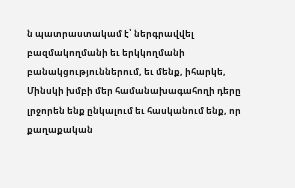ն պատրաստակամ է՝ ներգրավվել բազմակողմանի եւ երկկողմանի բանակցություններում, եւ մենք, իհարկե, Մինսկի խմբի մեր համանախագահողի դերը լրջորեն ենք ընկալում եւ հասկանում ենք, որ քաղաքական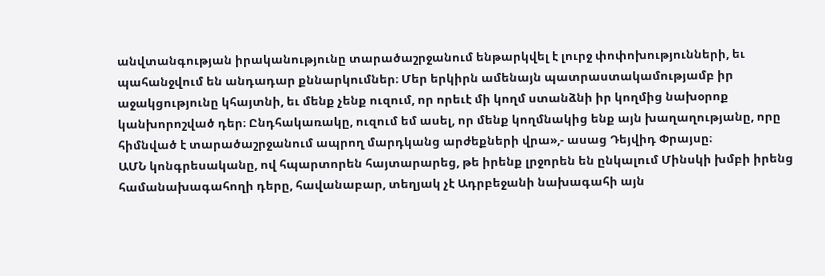անվտանգության իրականությունը տարածաշրջանում ենթարկվել է լուրջ փոփոխությունների, եւ պահանջվում են անդադար քննարկումներ։ Մեր երկիրն ամենայն պատրաստակամությամբ իր աջակցությունը կհայտնի, եւ մենք չենք ուզում, որ որեւէ մի կողմ ստանձնի իր կողմից նախօրոք կանխորոշված դեր։ Ընդհակառակը, ուզում եմ ասել, որ մենք կողմնակից ենք այն խաղաղությանը, որը հիմնված է տարածաշրջանում ապրող մարդկանց արժեքների վրա»,- ասաց Դեյվիդ Փրայսը։
ԱՄՆ կոնգրեսականը, ով հպարտորեն հայտարարեց, թե իրենք լրջորեն են ընկալում Մինսկի խմբի իրենց համանախագահողի դերը, հավանաբար, տեղյակ չէ Ադրբեջանի նախագահի այն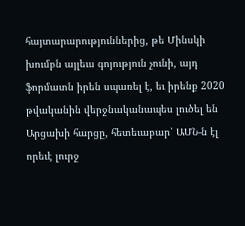հայտարարություններից, թե Մինսկի խումբն այլեւս գոյություն չունի, այդ ֆորմատն իրեն սպառել է, եւ իրենք 2020 թվականին վերջնականապես լուծել են Արցախի հարցը, հետեւաբար՝ ԱՄՆ-ն էլ որեւէ լուրջ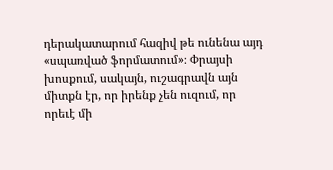դերակատարում հազիվ թե ունենա այդ «սպառված ֆորմատում»։ Փրայսի խոսքում, սակայն, ուշագրավն այն միտքն էր, որ իրենք չեն ուզում, որ որեւէ մի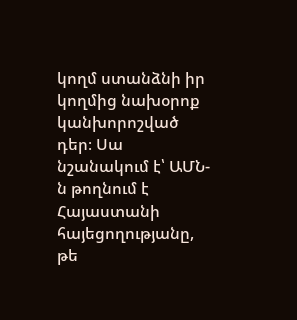կողմ ստանձնի իր կողմից նախօրոք կանխորոշված դեր։ Սա նշանակում է՝ ԱՄՆ-ն թողնում է Հայաստանի հայեցողությանը, թե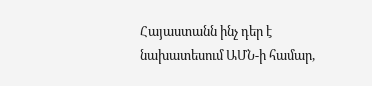Հայաստանն ինչ դեր է նախատեսում ԱՄՆ-ի համար,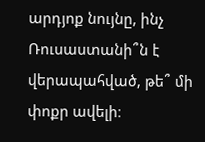արդյոք նույնը, ինչ Ռուսաստանի՞ն է վերապահված, թե՞ մի փոքր ավելի։